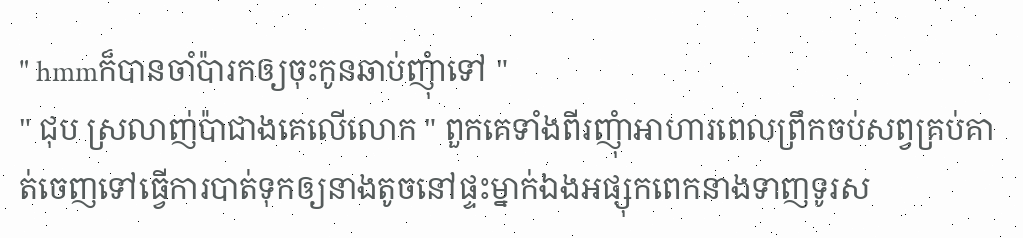" hmmក៏បានចាំប៉ារកឲ្យចុះកូនឆាប់ញុំាទៅ "
" ជុប ស្រលាញ់ប៉ាជាងគេលើលោក " ពួកគេទាំងពីរញុំាអាហារពេលព្រឹកចប់សព្វគ្រប់គាត់ចេញទៅធ្វើការបាត់ទុកឲ្យនាងតូចនៅផ្ទះម្នាក់ឯងអផ្សុកពេកនាងទាញទូរស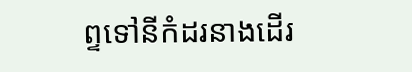ព្ទទៅនីកំដរនាងដើរ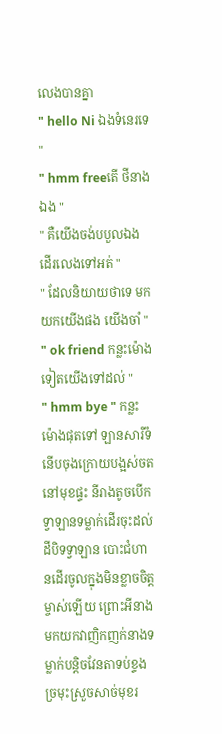លេងបានគ្នា
" hello Ni ឯងទំនេរទេ "
" hmm freeតើ ថីនាងឯង "
" គឺយើងចង់បបួលឯងដើរលេងទៅអត់ "
" ដែលនិយាយថាទេ មកយកយើងផង យើងចាំ "
" ok friend កន្លះម៉ោងទៀតយើងទៅដល់ "
" hmm bye " កន្លះម៉ោងផុតទៅ ឡានសារីទំនើបចុងក្រោយបង្អស់ចតនៅមុខផ្ទះ នីរាងតូចបើកទ្វាឡានទម្លាក់ដើរចុះដល់ដីបិទទ្វាឡាន បោះជំហានដើរចូលក្នុងមិនខ្លាចចិត្ដម្ចាស់ឡើយ ព្រោះអីនាងមកយកវាញិកញក់នាងទម្លាក់បន្ដិចវែនតាទប់ខ្ទងច្រមុះស្រួចសាច់មុខរ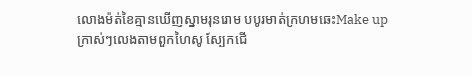លោងម៉ត់ខៃគ្មានឃើញស្នាមរុនរោម បបូរមាត់ក្រហមឆេះMake up ក្រាស់ៗលេងតាមពួកហៃសូ ស្បែកជើ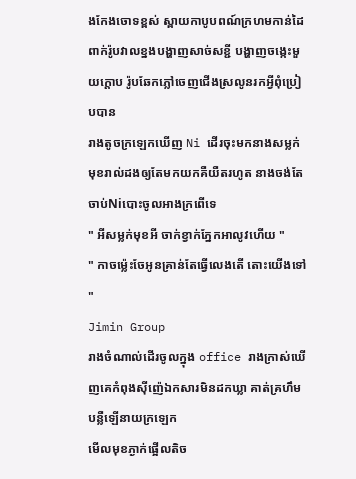ងកែងចោទខ្ពស់ ស្ពាយកាបូបពណ៍ក្រហមកាន់ដៃពាក់រ៉ូបវាលខ្នងបង្ហាញសាច់សខ្ជី បង្ហាញចង្កេះមួយក្ដោប រ៉ូបឆែកភ្លៅចេញជើងស្រលូនរកអ្វីពុំប្រៀបបាន
រាងតូចក្រឡេកឃើញ Ni ដើរចុះមកនាងសម្លក់មុខរាល់ដងឲ្យតែមកយកគឺយឺតរហូត នាងចង់តែចាប់Niបោះចូលអាងក្រពើទេ
" អីសម្លក់មុខអី ចាក់ខ្វាក់ភ្នែកអាលូវហើយ "
" កាចម្ល៉េះចែអូនគ្រាន់តែធ្វើលេងតើ តោះយើងទៅ "
Jimin Group
រាងចំណាល់ដើរចូលក្នុង office រាងក្រាស់ឃើញគេកំពុងសុីញ៉េឯកសារមិនដកឃ្លា គាត់គ្រហឹមបន្លឺឡើនាយក្រឡេក
មើលមុខភ្ងាក់ផ្អើលតិច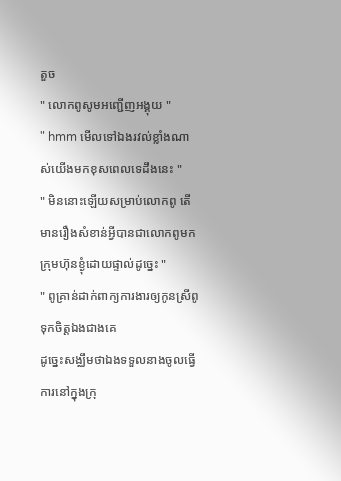តួច
" លោកពូសូមអញ្ជើញអង្គុយ "
" hmm មើលទៅឯងរវល់ខ្លាំងណាស់យើងមកខុសពេលទេដឹងនេះ "
" មិននោះឡើយសម្រាប់លោកពូ តើមានរឿងសំខាន់អ្វីបានជាលោកពូមកក្រុមហ៊ុនខ្ងុំដោយផ្ទាល់ដូច្នេះ "
" ពូគ្រាន់ដាក់ពាក្យការងារឲ្យកូនស្រីពូទុកចិត្ដឯងជាងគេ
ដូច្នេះសង្ឈឹមថាឯងទទួលនាងចូលធ្វើការនៅក្នុងក្រុ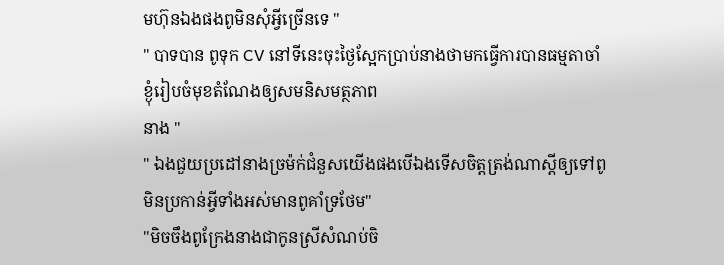មហ៊ុនឯងផងពូមិនសុំអ្វីច្រើនទេ "
" បាទបាន ពូទុក CV នៅទីនេះចុះថ្ងៃស្អែកប្រាប់នាងថាមកធ្វើការបានធម្មតាចាំខ្ងុំរៀបចំមុខតំណែងឲ្យសមនិសមត្ថភាព
នាង "
" ឯងជួយប្រដៅនាងច្រម៉ក់ជំនួសយើងផងបើឯងទើសចិត្ដត្រង់ណាស្ដីឲ្យទៅពូមិនប្រកាន់អ្វីទាំងអស់មានពូគាំទ្រថែម"
"មិចចឹងពូក្រែងនាងជាកូនស្រីសំណប់ចិ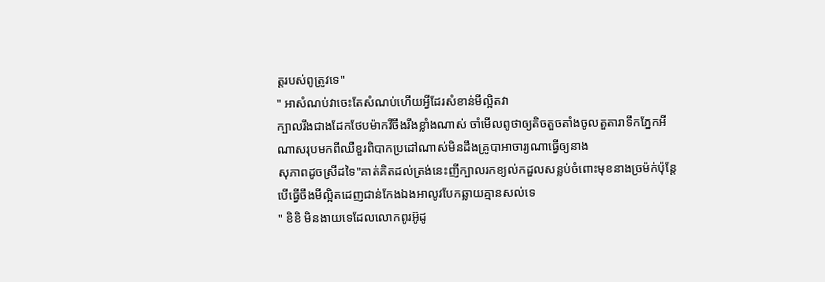ត្ដរបស់ពូត្រូវទេ"
" អាសំណប់វាចេះតែសំណប់ហើយអ្វីដែរសំខាន់មីល្អិតវា
ក្បាលរឹងជាងដែកថែបម៉ាកវីចឹងរឹងខ្លាំងណាស់ ចាំមើលពូថាឲ្យតិចតួចតាំងចូលតួតារាទឹកភ្នែកអីណាសរុបមកពីឈឺខួរពិបាកប្រដៅណាស់មិនដឹងគ្រូបាអាចារ្យណាធ្វើឲ្យនាង
សុភាពដូចស្រីដទៃ"គាត់គិតដល់ត្រង់នេះញីក្បាលរកខ្យល់កដួលសន្លប់ចំពោះមុខនាងច្រម៉ក់ប៉ុន្ដែបើធ្វើចឹងមីល្អិតដេញជាន់កែងឯងអាលូវបែកឆ្លាយគ្មានសល់ទេ
" ខិខិ មិនងាយទេដែលលោកពូរអ៊ូដូ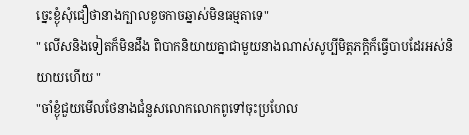ច្នេះខ្ងុំសុំជឿថានាងក្បាលខូចកាចឆ្នាស់មិនធម្មតាទេ"
" លើសនិងទៀតក៏មិនដឹង ពិបាកនិយាយគ្នាជាមួយនាងណាស់សូប្បីមិត្ដភក្ដិក៏ធ្វើបាបដែរអស់និយាយហើយ "
"ចាំខ្ងុំជួយមើលថែនាងជំនួសលោកលោកពូទៅចុះប្រហែល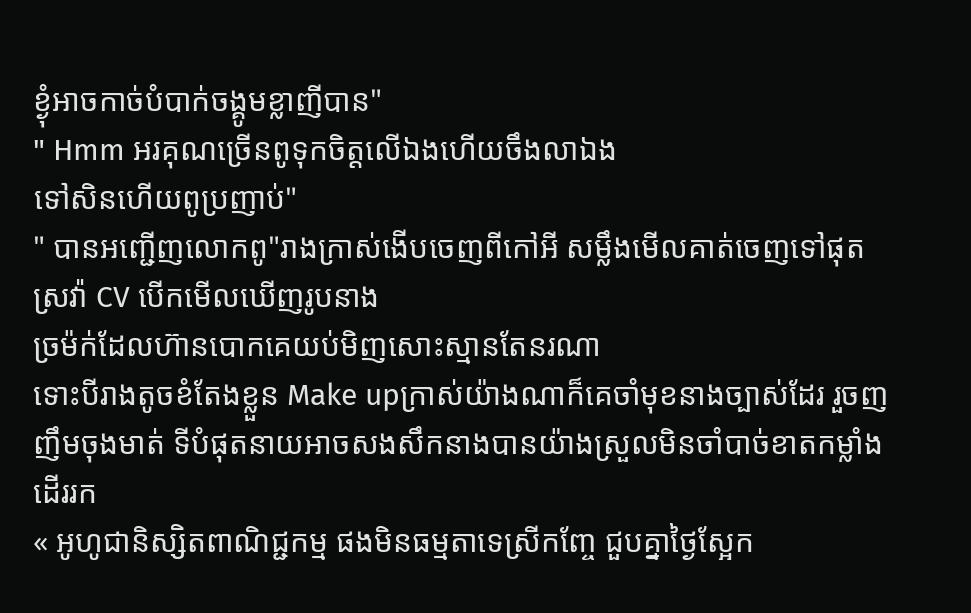ខ្ងុំអាចកាច់បំបាក់ចង្គូមខ្លាញីបាន"
" Hmm អរគុណច្រើនពូទុកចិត្ដលើឯងហើយចឹងលាឯង
ទៅសិនហើយពូប្រញាប់"
" បានអញ្ជើញលោកពូ"រាងក្រាស់ងើបចេញពីកៅអី សម្លឹងមើលគាត់ចេញទៅផុតស្រវ៉ា CV បើកមើលឃើញរូបនាង
ច្រម៉ក់ដែលហ៊ានបោកគេយប់មិញសោះស្មានតែនរណា
ទោះបីរាងតូចខំតែងខ្លួន Make upក្រាស់យ៉ាងណាក៏គេចាំមុខនាងច្បាស់ដែរ រួចញញឹមចុងមាត់ ទីបំផុតនាយអាចសងសឹកនាងបានយ៉ាងស្រួលមិនចាំបាច់ខាតកម្លាំងដើររក
« អូហូជានិស្សិតពាណិជ្ជកម្ម ផងមិនធម្មតាទេស្រីកញ្ចែ ជួបគ្នាថ្ងៃស្អែក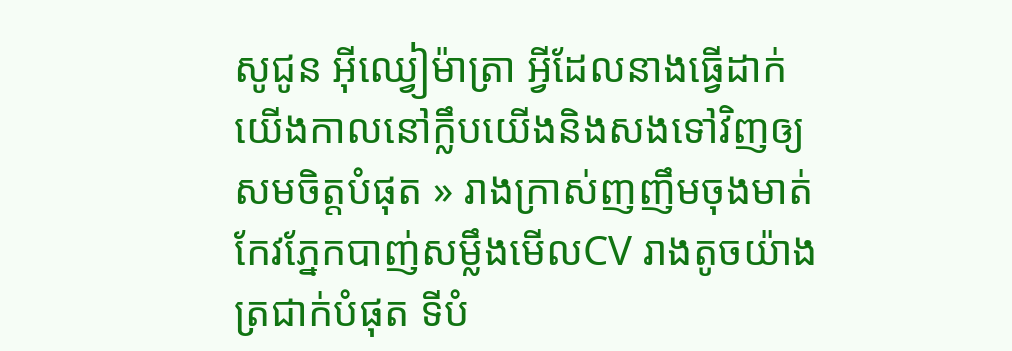សូជូន អុីឈ្វៀម៉ាត្រា អ្វីដែលនាងធ្វើដាក់យើងកាលនៅក្លឹបយើងនិងសងទៅវិញឲ្យសមចិត្ដបំផុត » រាងក្រាស់ញញឹមចុងមាត់កែវភ្នែកបាញ់សម្លឹងមើលCV រាងតូចយ៉ាងត្រជាក់បំផុត ទីបំ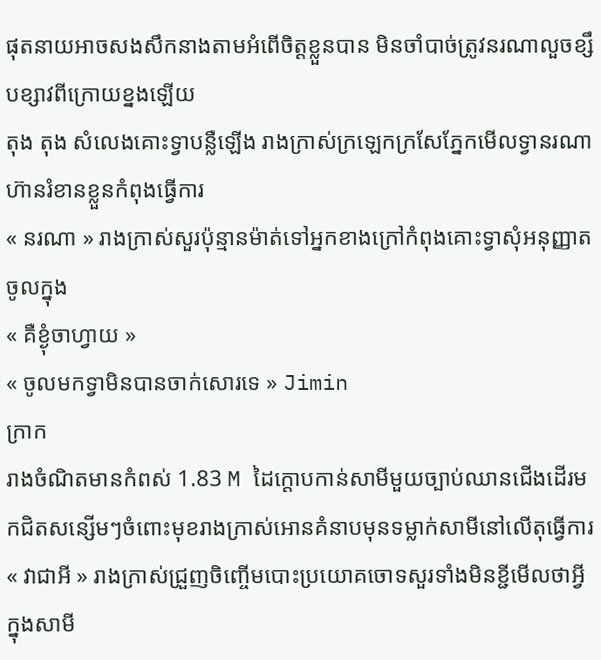ផុតនាយអាចសងសឹកនាងតាមអំពើចិត្ដខ្លួនបាន មិនចាំបាច់ត្រូវនរណាលួចខ្សឹបខ្សាវពីក្រោយខ្នងឡើយ
តុង តុង សំលេងគោះទ្វាបន្លឺឡើង រាងក្រាស់ក្រឡេកក្រសែភ្នែកមើលទ្វានរណាហ៊ានរំខានខ្លួនកំពុងធ្វើការ
« នរណា » រាងក្រាស់សួរប៉ុន្មានម៉ាត់ទៅអ្នកខាងក្រៅកំពុងគោះទ្វាសុំអនុញ្ញាតចូលក្នុង
« គឺខ្ងុំចាហ្វាយ »
« ចូលមកទ្វាមិនបានចាក់សោរទេ » Jimin
ក្រាក
រាងចំណិតមានកំពស់ 1.83 M ដៃក្ដោបកាន់សាមីមួយច្បាប់ឈានជើងដើរមកជិតសន្សើមៗចំពោះមុខរាងក្រាស់អោនគំនាបមុនទម្លាក់សាមីនៅលើតុធ្វើការ
« វាជាអី » រាងក្រាស់ជ្រួញចិញ្ចើមបោះប្រយោគចោទសួរទាំងមិនខ្ជីមើលថាអ្វីក្នុងសាមី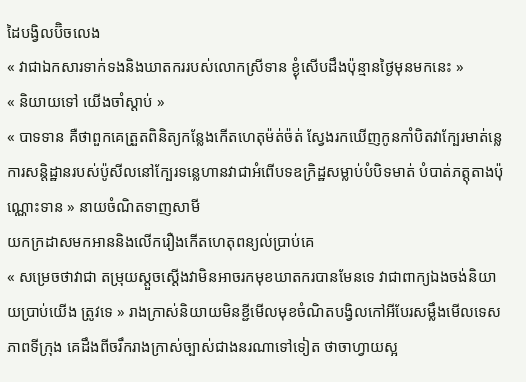ដៃបង្វិលប៊ិចលេង
« វាជាឯកសារទាក់ទងនិងឃាតកររបស់លោកស្រីទាន ខ្ងុំសេីបដឹងប៉ុន្មានថ្ងៃមុនមកនេះ »
« និយាយទៅ យើងចាំស្ដាប់ »
« បាទទាន គឺថាពួកគេត្រួតពិនិត្យកន្លែងកើតហេតុម៉ត់ច៉ត់ ស្វែងរកឃើញកូនកាំបិតវាក្បែរមាត់ន្លេ ការសន្ដិដ្ឋានរបស់ប៉ូសីលនៅក្បែរទន្លេហានវាជាអំពើបទឧក្រិដ្ឋសម្លាប់បំបិទមាត់ បំបាត់ភត្ដុតាងប៉ុណ្ណោះទាន » នាយចំណិតទាញសាមី
យកក្រដាសមកអាននិងលើករឿងកើតហេតុពន្យល់ប្រាប់គេ
« សម្រេចថាវាជា តម្រុយស្ដួចស្ដើងវាមិនអាចរកមុខឃាតករបានមែនទេ វាជាពាក្យឯងចង់និយាយប្រាប់យើង ត្រូវទេ » រាងក្រាស់និយាយមិនខ្ជីមើលមុខចំណិតបង្វិលកៅអីបែរសម្លឹងមើលទេសភាពទីក្រុង គេដឹងពីចរឹករាងក្រាស់ច្បាស់ជាងនរណាទៅទៀត ថាចាហ្វាយស្អ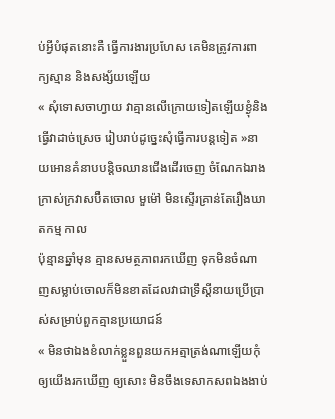ប់អ្វីបំផុតនោះគឺ ធ្វើការងារប្រហែស គេមិនត្រូវការពាក្យស្មាន និងសង្ស័យឡើយ
« សុំទោសចាហ្វាយ វាគ្មានលើក្រោយទៀតឡើយខ្ងុំនិងធ្វើវាដាច់ស្រេច រៀបរាប់ដូច្នេះសុំធ្វើការបន្ដទៀត »នាយអោនគំនាបបន្ដិចឈានជើងដើរចេញ ចំណែកឯរាងក្រាស់ក្រវាសប៊ឺតចោល មួម៉ៅ មិនស្ទើរគ្រាន់តែរឿងឃាតកម្ម កាល
ប៉ុន្មានឆ្នាំមុន គ្មានសមត្ថភាពរកឃើញ ទុកមិនចំណាញសម្លាប់ចោលក៏មិនខាតដែលវាជាទ្រឹស្ដីនាយប្រើប្រាស់សម្រាប់ពួកគ្មានប្រយោជន៍
« មិនថាឯងខំលាក់ខ្លួនពួនយកអត្មាត្រង់ណាឡើយកុំឲ្យយើងរកឃើញ ឲ្យសោះ មិនចឹងទេសាកសពឯងងាប់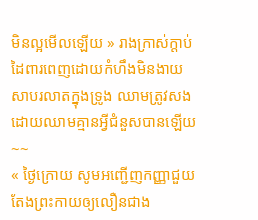មិនល្អមើលឡើយ » រាងក្រាស់ក្ដាប់ដៃពារពេញដោយកំហឹងមិនងាយសាបរលាតក្នុងទ្រូង ឈាមត្រូវសងដោយឈាមគ្មានអ្វីជំនួសបានឡើយ
~~
« ថ្ងៃក្រោយ សូមអញ្ជើញកញ្ញាជួយតែងព្រះកាយឲ្យលឿនជាង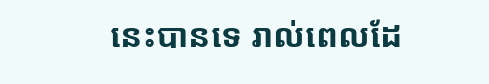នេះបានទេ រាល់ពេលដែ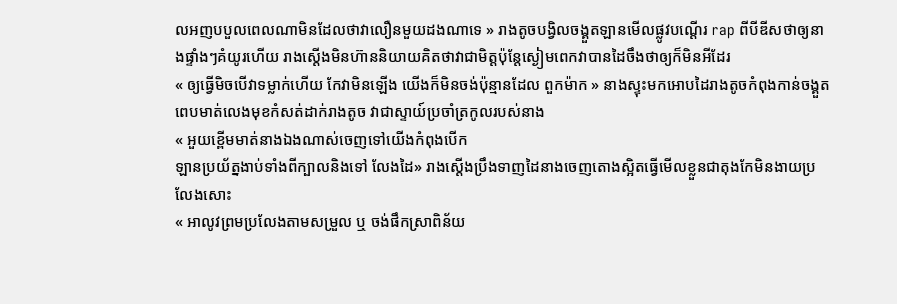លអញបបួលពេលណាមិនដែលថាវាលឿនមួយដងណាទេ » រាងតូចបង្វិលចង្គួតឡានមើលផ្លូវបណ្ដើរ rap ពីបីឌីសថាឲ្យនាងផ្ទាំងៗគំយូរហើយ រាងស្ដើងមិនហ៊ាននិយាយគិតថាវាជាមិត្ដប៉ុន្ដែស្ងៀមពេកវាបានដៃចឹងថាឲ្យក៏មិនអីដែរ
« ឲ្យធ្វើមិចបើវាទម្លាក់ហើយ កែវាមិនឡើង យើងក៏មិនចង់ប៉ុន្មានដែល ពួកម៉ាក » នាងស្ទុះមកអោបដៃរាងតូចកំពុងកាន់ចង្គួត ពេបមាត់លេងមុខកំសត់ដាក់រាងតូច វាជាស្ទាយ៍ប្រចាំត្រកូលរបស់នាង
« អួយខ្ពើមមាត់នាងឯងណាស់ចេញទៅយើងកំពុងបើក
ឡានប្រយ័ត្នងាប់ទាំងពីក្បាលនិងទៅ លែងដៃ» រាងស្ដើងប្រឹងទាញដៃនាងចេញតោងស្អិតធ្វើមើលខ្លួនជាតុងកែមិនងាយប្រលែងសោះ
« អាលូវព្រមប្រលែងតាមសម្រួល ឬ ចង់ផឹកស្រាពិន័យ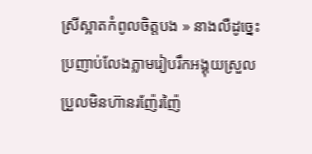ស្រីស្អាតកំពូលចិត្ដបង » នាងលឺដូច្នេះប្រញាប់លែងភ្លាមរៀបរឹកអង្គុយស្រួលប្រួលមិនហ៊ានរញ៉ែរញ៉ៃ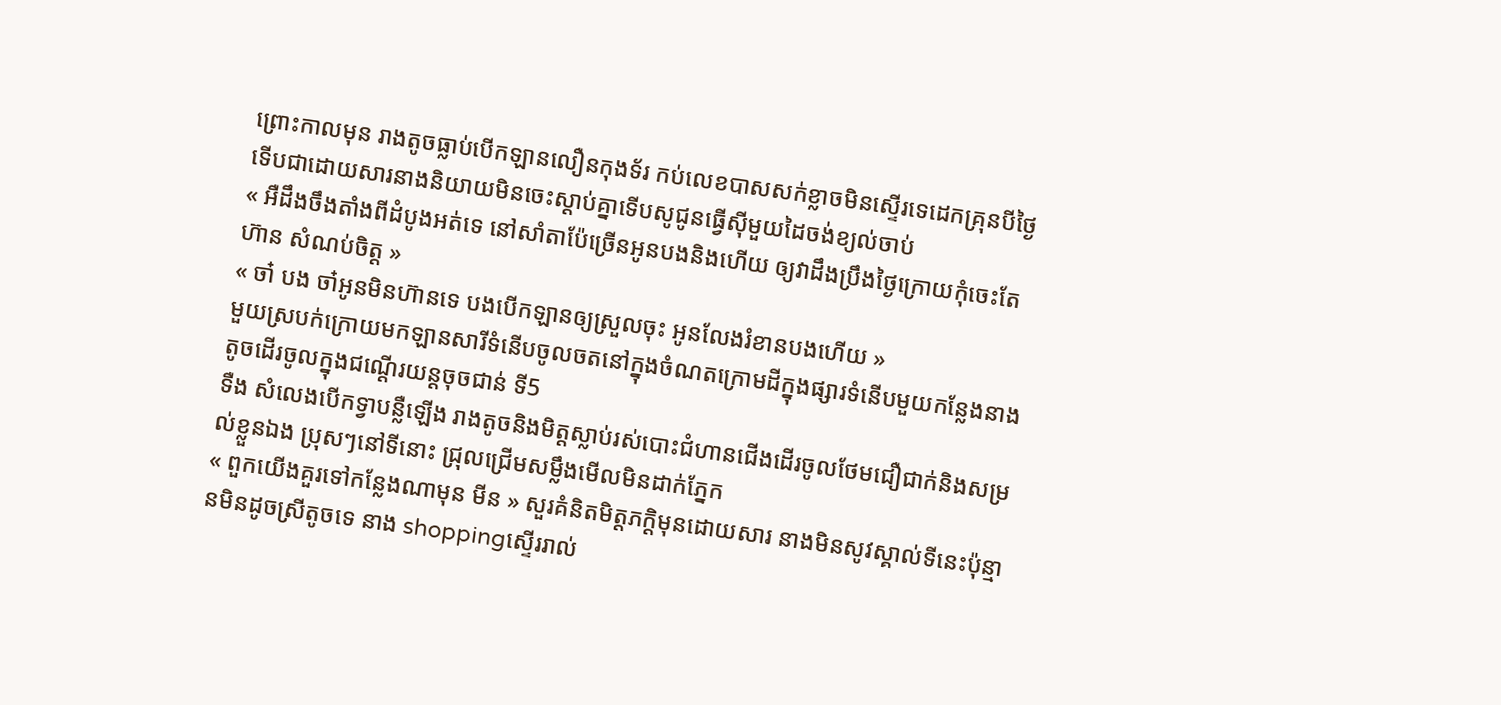ព្រោះកាលមុន រាងតូចធ្លាប់បើកឡានលឿនកុងទ័រ កប់លេខបាសសក់ខ្លាចមិនស្ទើរទេដេកគ្រុនបីថ្ងៃទើបជាដោយសារនាងនិយាយមិនចេះស្ដាប់គ្នាទើបសូជូនធ្វើសុីមួយដៃចង់ខ្យល់ចាប់
« អឺដឹងចឹងតាំងពីដំបូងអត់ទេ នៅសាំតាប៉ែច្រើនអូនបងនិងហើយ ឲ្យវាដឹងប្រឹងថ្ងៃក្រោយកុំចេះតែហ៊ាន សំណប់ចិត្ដ »
« ចា៎ បង ចា៎អូនមិនហ៊ានទេ បងបើកឡានឲ្យស្រួលចុះ អូនលែងរំខានបងហើយ »
មួយស្របក់ក្រោយមកឡានសារីទំនើបចូលចតនៅក្នុងចំណតក្រោមដីក្នុងផ្សារទំនើបមួយកន្លែងនាងតូចដើរចូលក្នុងជណ្ដើរយន្ដចុចជាន់ ទី5
ទឺង សំលេងបើកទ្វាបន្លឺឡើង រាងតូចនិងមិត្ដស្លាប់រស់បោះជំហានជើងដើរចូលថែមជឿជាក់និងសម្រល់ខ្លួនឯង ប្រុសៗនៅទីនោះ ជ្រុលជ្រើមសម្លឹងមើលមិនដាក់ភ្នែក
« ពួកយើងគួរទៅកន្លែងណាមុន មីន » សួរគំនិតមិត្ដភក្ដិមុនដោយសារ នាងមិនសូវស្គាល់ទីនេះប៉ុន្មានមិនដូចស្រីតូចទេ នាង shoppingស្ទើររាល់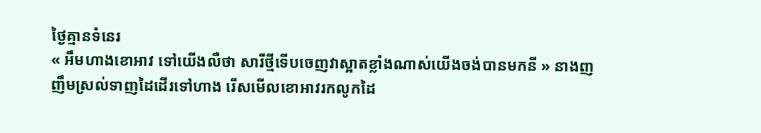ថ្ងៃគ្មានទំនេរ
« អឹមហាងខោអាវ ទៅយើងលឺថា សារីថ្មីទើបចេញវាស្អាតខ្លាំងណាស់យើងចង់បានមកនី » នាងញញឹមស្រល់ទាញដៃដើរទៅហាង រើសមើលខោអាវរកលូកដៃ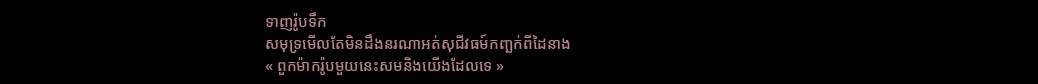ទាញរ៉ូបទឹក
សមុទ្រមើលតែមិនដឹងនរណាអត់សុជីវធម៍កញ្ឆក់ពីដៃនាង
« ពួកម៉ាករ៉ូបមួយនេះសមនិងយើងដែលទេ »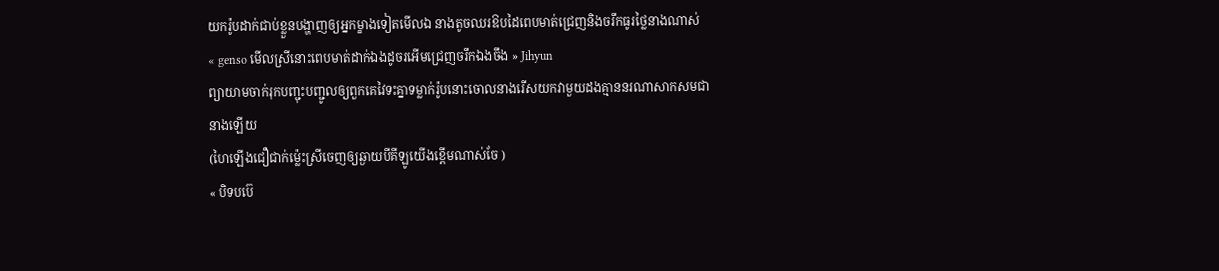យករ៉ូបដាក់ជាប់ខ្លួនបង្ហាញឲ្យអ្នកម្ខាងទៀតមើលឯ នាងតូចឈរឱបដៃពេបមាត់ជ្រេញនិងចរឹកធូរថ្លៃនាងណាស់
« genso មើលស្រីនោះពេបមាត់ដាក់ឯងដូចរអើមជ្រេញចរឹកឯងចឹង » Jihyun
ព្យាយាមចាក់រុកបញ្ជុះបញ្ជូលឲ្យពួកគេវៃទះគ្នាទម្លាក់រ៉ូបនោះចោលនាងរើសយកវាមួយដងគ្មាននរណាសាកសមជានាងឡើយ
(ហៃឡើងជឿជាក់ម្ល៉េះស្រីចេញឲ្យឆ្ងាយបីគីឡូយើងខ្ពេីមណាស់ចែ )
« បិទបប៊េ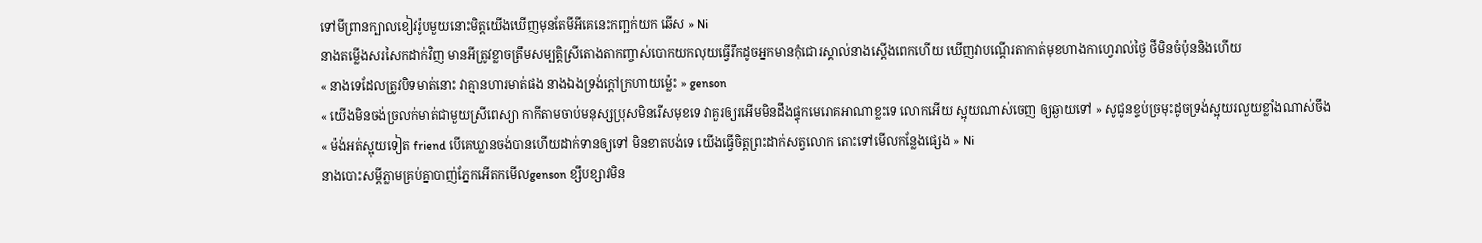ទៅមីព្រានក្បាលខៀវរ៉ូបមួយនោះមិត្ដយើងឃើញមុនតែមីអីគេនេះកញ្ឆក់យក ឆើស » Ni
នាងតម្លើងសរសៃកដាក់វិញ មានអីត្រូវខ្លាចត្រឹមសម្បត្ដិស្រីតោងតាកញ្ចាស់បោកយកលុយធ្វើរឹកដូចអ្នកមានកុំជោរស្គាល់នាងស្ដើងពេកហើយ ឃើញវាបណ្ដើរតាកាត់មុខហាងកាហ្វេរាល់ថ្ងៃ ថីមិនចំប៉ុននិងហើយ
« នាងទេដែលត្រូវបិទមាត់នោះ វាគ្មានហារមាត់ផង នាងឯងទ្រង់ក្ដៅក្រហាយម្ល៉េះ » genson
« យើងមិនចង់ច្រលក់មាត់ជាមួយស្រីពេស្យា កាកីតាមចាប់មនុស្សប្រុសមិនរើសមុខទេ វាគួរឲ្យរអើមមិនដឹងផ្ទុកមេរោគអាណាខ្លះទេ លោកអើយ ស្អុយណាស់ចេញ ឲ្យឆ្ងាយទៅ » សូជូនខ្ទប់ច្រមុះដូចទ្រង់ស្អុយរលួយខ្លាំងណាស់ចឹង
« ម៉ង់អត់ស្អុយទៀត friend បើគេឃ្លានចង់បានហើយដាក់ទានឲ្យទៅ មិនខាតបង់ទេ យើងធ្វើចិត្ដព្រះដាក់សត្វលោក តោះទៅមើលកន្លែងផ្សេង » Ni
នាងបោះសម្ដីភ្លាមគ្រប់គ្នាបាញ់ភ្នែកអើតកមើលgenson ខ្សឹបខ្សាវមិន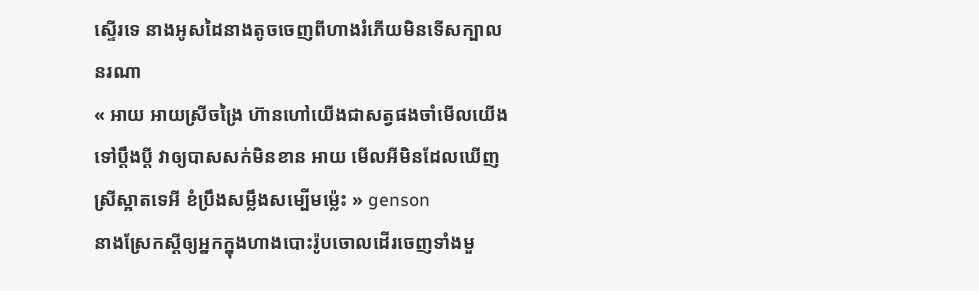ស្ទើរទេ នាងអូសដៃនាងតូចចេញពីហាងរំភើយមិនទើសក្បាល
នរណា
« អាយ អាយស្រីចង្រៃ ហ៊ានហៅយើងជាសត្វផងចាំមើលយើង
ទៅប្ដឹងប្ដី វាឲ្យបាសសក់មិនខាន អាយ មើលអីមិនដែលឃើញ ស្រីស្អាតទេអី ខំប្រឹងសម្លឹងសម្បើមម្ល៉េះ » genson
នាងស្រែកស្ដីឲ្យអ្នកក្នុងហាងបោះរ៉ូបចោលដើរចេញទាំងមួ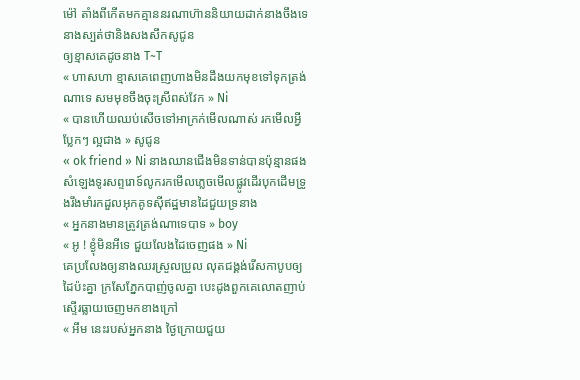ម៉ៅ តាំងពីកើតមកគ្មាននរណាហ៊ាននិយាយដាក់នាងចឹងទេ នាងស្បត់ថានិងសងសឹកសូជូន
ឲ្យខ្មាសគេដូចនាង T~T
« ហាសហា ខ្មាសគេពេញហាងមិនដឹងយកមុខទៅទុកត្រង់ណាទេ សមមុខចឹងចុះស្រីពស់វែក » Ni
« បានហើយឈប់សើចទៅអាក្រក់មើលណាស់ រកមើលអ្វីប្លែកៗ ល្អជាង » សូជូន
« ok friend » Ni នាងឈានជើងមិនទាន់បានប៉ុន្មានផង សំឡេងទូរសព្ទរោទ៍លូករកមើលភ្លេចមើលផ្លូវដើរបុកដើមទ្រូងរឹងមាំរកដួលអុកគូទសុីឥដ្ឋមានដៃជួយទ្រនាង
« អ្នកនាងមានត្រូវត្រង់ណាទេបាទ » boy
« អូ ! ខ្ងុំមិនអីទេ ជួយលែងដៃចេញផង » Ni
គេប្រលែងឲ្យនាងឈរស្រួលប្រួល លុតជង្គង់រើសកាបូបឲ្យដៃប៉ះគ្នា ក្រសែភ្នែកបាញ់ចូលគ្នា បេះដូងពួកគេលោតញាប់ស្ទើរធ្លាយចេញមកខាងក្រៅ
« អឹម នេះរបស់អ្នកនាង ថ្ងៃក្រោយជួយ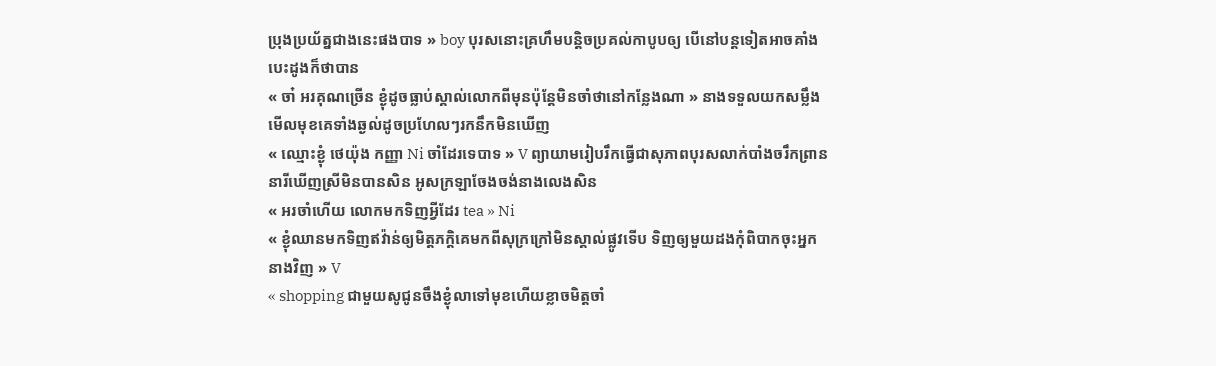ប្រុងប្រយ័ត្នជាងនេះផងបាទ » boy បុរសនោះគ្រហឹមបន្ដិចប្រគល់កាបូបឲ្យ បើនៅបន្ដទៀតអាចគាំងបេះដូងក៏ថាបាន
« ចា៎ អរគុណច្រើន ខ្ងុំដូចធ្លាប់ស្គាល់លោកពីមុនប៉ុន្ដែមិនចាំថានៅកន្លែងណា » នាងទទួលយកសម្លឹងមើលមុខគេទាំងឆ្ងល់ដូចប្រហែលៗរកនឹកមិនឃើញ
« ឈ្មោះខ្ងុំ ថេយ៉ុង កញ្ញា Ni ចាំដែរទេបាទ » V ព្យាយាមរៀបរឹកធ្វើជាសុភាពបុរសលាក់បាំងចរឹកព្រាននារីឃើញស្រីមិនបានសិន អូសក្រឡាចែងចង់នាងលេងសិន
« អរចាំហើយ លោកមកទិញអ្វីដែរ tea » Ni
« ខ្ងុំឈានមកទិញឥវ៉ាន់ឲ្យមិត្ដភក្ដិគេមកពីសុក្រក្រៅមិនស្គាល់ផ្លូវទើប ទិញឲ្យមួយដងកុំពិបាកចុះអ្នកនាងវិញ » V
« shopping ជាមួយសូជូនចឹងខ្ងុំលាទៅមុខហើយខ្លាចមិត្ដចាំ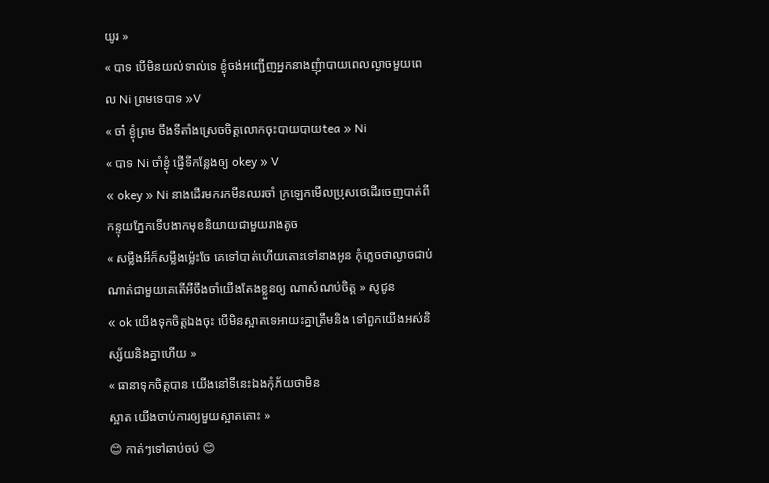យូរ »
« បាទ បើមិនយល់ទាល់ទេ ខ្ងុំចង់អញ្ជើញអ្នកនាងញុំាបាយពេលល្ងាចមួយពេល Ni ព្រមទេបាទ »V
« ចា៎ ខ្ងុំព្រម ចឹងទីតាំងស្រេចចិត្ដលោកចុះបាយបាយtea » Ni
« បាទ Ni ចាំខ្ងុំ ផ្ញើទីកន្លែងឲ្យ okey » V
« okey » Ni នាងដើរមករកមីនឈរចាំ ក្រឡេកមើលប្រុសថេដើរចេញបាត់ពីកន្ទុយភ្នែកទើបងាកមុខនិយាយជាមួយរាងតូច
« សម្លឹងអីក៏សម្លឹងម្ល៉េះចែ គេទៅបាត់ហើយតោះទៅនាងអូន កុំភ្លេចថាល្ងាចជាប់ណាត់ជាមួយគេតើអីចឹងចាំយើងតែងខ្លួនឲ្យ ណាសំណប់ចិត្ដ » សូជូន
« ok យើងទុកចិត្ដឯងចុះ បើមិនស្អាតទេអាយះគ្នាត្រឹមនិង ទៅពួកយើងអស់និស្ស័យនិងគ្នាហើយ »
« ធានាទុកចិត្ដបាន យើងនៅទីនេះឯងកុំភ័យថាមិន
ស្អាត យើងចាប់ការឲ្យមួយស្អាតតោះ »
😊 កាត់ៗទៅឆាប់ចប់ 😊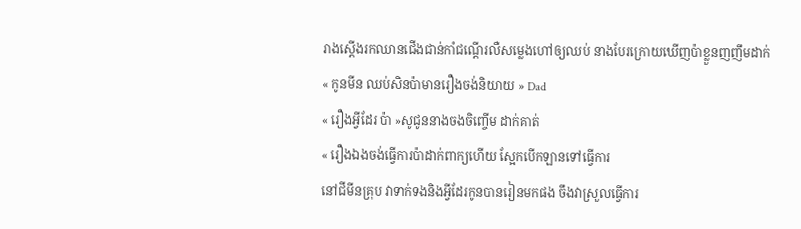រាងស្ដើងរកឈានជើងជាន់កាំជណ្ដើរលឺសម្លេងហៅឲ្យឈប់ នាងបែរក្រោយឃើញប៉ាខ្លួនញញឹមដាក់
« កូនមីន ឈប់សិនប៉ាមានរឿងចង់និយាយ » Dad
« រឿងអ្វីដែរ ប៉ា »សូជូននាងចងចិញ្ចើម ដាក់គាត់
« រឿងឯងចង់ធ្វើការប៉ាដាក់ពាក្យហើយ ស្អែកបើកឡានទៅធ្វើការ
នៅជីមីនគ្រុប វាទាក់ទងនិងអ្វីដែរកូនបានរៀនមកផង ចឹងវាស្រួលធ្វើការ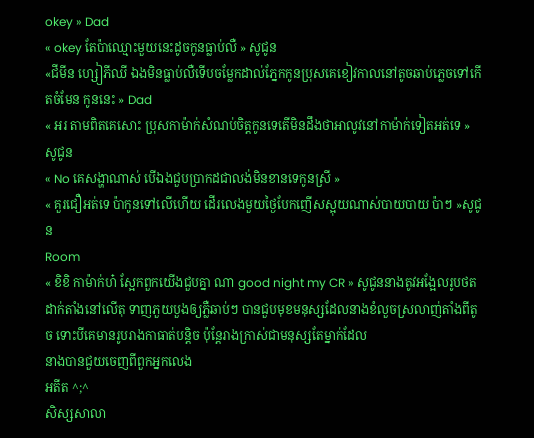okey » Dad
« okey តែប៉ាឈ្មោះមួយនេះដូចកូនធ្លាប់លឺ » សូជូន
«ជីមីន ហ្សៀភីឈី ឯងមិនធ្លាប់លឺទើបចម្លែកដាល់ភ្នែកកូនប្រុសគេខៀវកាលនៅតូចឆាប់ភ្លេចទៅកើតចំមែន កូននេះ » Dad
« អរ តាមពិតគេសោះ ប្រុសកាម៉ាក់សំណប់ចិត្ដកូនទេតើមិនដឹងថាអាលូវនៅកាម៉ាក់ទៀតអត់ទេ » សូជូន
« No គេសង្ហាណាស់ បើឯងជួបប្រាកដជាលង់មិនខានទេកូនស្រី »
« គួរជឿអត់ទេ ប៉ាកូនទៅលើហើយ ដើរលេងមួយថ្ងៃបែកញើសស្អុយណាស់បាយបាយ ប៉ាៗ »សូជូន
Room
« ខិខិ កាម៉ាក់ហ៎ ស្អែកពួកយើងជួបគ្នា ណា good night my CR » សូជូននាងតូវអង្អែលរូបថតដាក់តាំងនៅលើតុ ទាញភួយបួងឲ្យភ្លឺឆាប់ៗ បានជួបមុខមនុស្សដែលនាងខំលួចស្រលាញ់តាំងពីតូច ទោះបីគេមានរូបរាងកាធាត់បន្ដិច ប៉ុន្ដែរាងក្រាស់ជាមនុស្សតែម្នាក់ដែល
នាងបានជួយចេញពីពួកអ្នកលេង
អតីត ^;^
សិស្សសាលា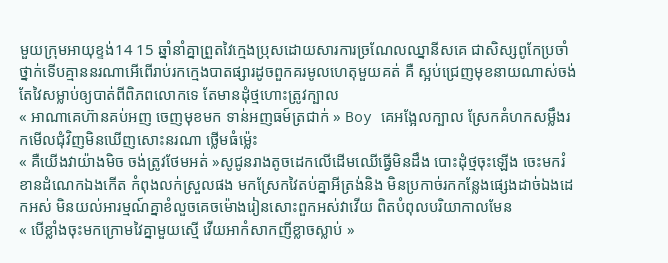មួយក្រុមអាយុខ្ទង់14 15 ឆ្នាំនាំគ្នាព្រួតវៃក្មេងប្រុសដោយសារការច្រណែលឈ្នានីសគេ ជាសិស្សពូកែប្រចាំថ្នាក់ទើបគ្មាននរណាអើពើរាប់រកក្មេងបាតផ្សារដូចពួកគរមូលហេតុមួយគត់ គឺ ស្អប់ជ្រេញមុខនាយណាស់ចង់តែវៃសម្លាប់ឲ្យបាត់ពីពិភពលោកទេ តែមានដុំថ្មហោះត្រូវក្បាល
« អាណាគេហ៊ានគប់អញ ចេញមុខមក ទាន់អញធម៍ត្រជាក់ » Boy គេអង្អែលក្បាល ស្រែកគំហកសម្លឹងរកមើលជុំវិញមិនឃើញសោះនរណា ថ្លើមធំម្ល៉េះ
« គឺយើងវាយ៉ាងមិច ចង់ត្រូវថែមអត់ »សូជូនរាងតូចដេកលើដើមឈើធ្វើមិនដឹង បោះដុំថ្មចុះឡើង ចេះមករំខានដំណេកឯងកើត កំពុងលក់ស្រួលផង មកស្រែកវៃតប់គ្នាអីត្រង់និង មិនប្រកាច់រកកន្លែងផ្សេងដាច់ឯងដេកអស់ មិនយល់អារម្មណ៍គ្នាខំលួចគេចម៉ោងរៀនសោះពួកអស់វាវើយ ពិតបំពុលបរិយាកាលមែន
« បើខ្លាំងចុះមកក្រោមវៃគ្នាមួយស្មើ វើយអាកំសាកញីខ្លាចស្លាប់ »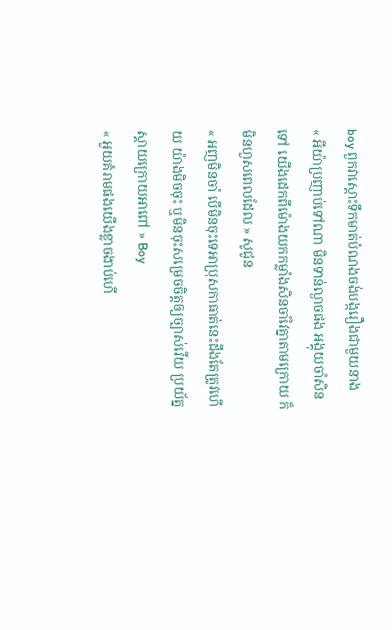boy ពួកវាស្ដោះទឹកមាត់បំណងចង់បង្ករឿងជាមួយនាង
« អីយ៉ាប្រញាប់ទៅណា មិនទាន់ល្ងាចផង អង្គុយចាំសិនទៅ យើងដេកពីម៉ោងយកកម្លាំងសិនចាំវៃគ្នាតាមក្រោយ ក៏មិនហួសពេលដែល » សូជូន
« អញមិនចាំ បើមិនចុះទេអាប្រុសកាធាត់នេះដឹងតែត្រូវហើយ យ៉ាងមិចចុះ ឬមិនចុះសម្រេចចិត្ដឲ្យច្បាស់វើយ ប្រយ័ត្នស្ដាយក្រោយអាពៅ » Boy
« អួយគំរាមផងយើងខ្លាចងាប់ហើ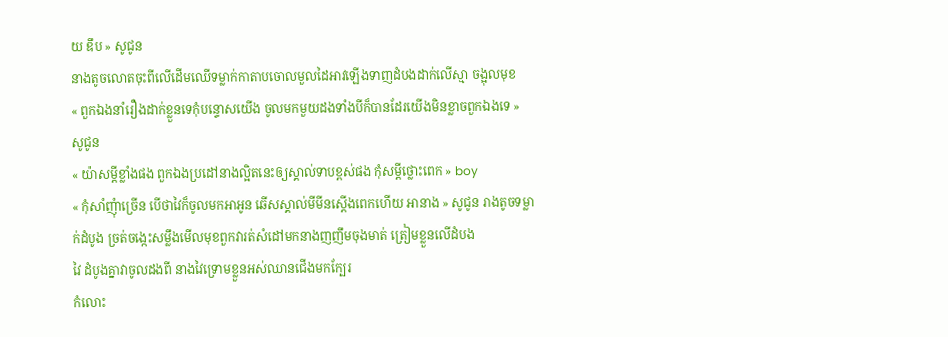យ ឌឹប » សូជូន
នាងតូចលោតចុះពីលើដើមឈើទម្លាក់កាតាបចោលមួលដៃអាវឡើងទាញដំបងដាក់លើស្មា ចង្អុលមុខ
« ពួកឯងនាំរឿងដាក់ខ្លួនទេកុំបន្ទោសយើង ចូលមកមួយដងទាំងបីក៏បានដែរយើងមិនខ្លាចពួកឯងទេ » សូជូន
« យ៉ាសម្ដីខ្លាំងផង ពួកឯងប្រដៅនាងល្អិតនេះឲ្យស្គាល់ទាបខ្ពស់ផង កុំសម្ដីថ្លោះពេក » boy
« កុំសាំញុំាច្រើន បើថាវៃក៏ចូលមកអាអូន ឆើសស្គាល់មីមីនស្ដើងពេកហើយ អានាង » សូជូន រាងតូចទម្លាក់ដំបូង ច្រត់ចង្កេះសម្លឹងមើលមុខពួកវារត់សំដៅមកនាងញញឹមចុងមាត់ ត្រៀមខ្លួនលើដំបង
វៃ ដំបូងគ្នាវាចូលដងពី នាងវៃទ្រោមខ្លួនអស់ឈានជើងមកក្បែរ
កំលោះ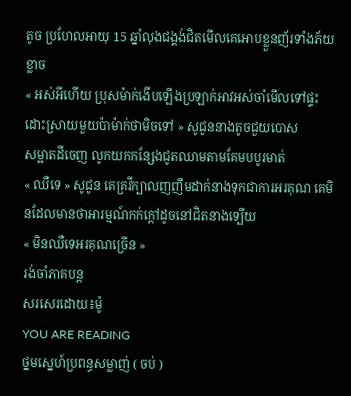តូច ប្រហែលអាយុ 15 ឆ្នាំលុងជង្គង់ជិតមើលគេអោបខ្លួនញ័រទាំងភ័យខ្លាច
« អស់អីហើយ ប្រុសម៉ាក់ងើបឡើងប្រឡាក់អាវអស់ចាំមើលទៅផ្ទះ ដោះស្រាយមួយប៉ាម៉ាក់ថាមិចទៅ » សូជូននាងតូចជួយបោស
សម្អាតដីចេញ លូកយកកន្សែងជូតឈាមតាមគែមបបូរមាត់
« ឈឺទេ » សូជូន គេគ្រវីក្បាលញញឹមដាក់នាងទុកជាការអរគុណ គេមិនដែលមានថាអារម្មណ៍កក់ក្ដៅដូចនៅជិតនាងទ្បើយ
« មិនឈឺទេអរគុណច្រើន »
រង់ចាំភាគបន្ដ
សរសេរដោយ៖ម៉ូ
YOU ARE READING
ថ្នមស្នេហ៍ប្រពន្ធសម្លាញ់ ( ចប់ )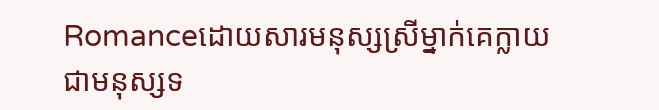Romanceដោយសារមនុស្សស្រីម្នាក់គេក្លាយជាមនុស្សទ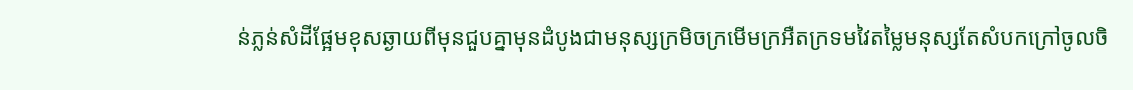ន់ភ្លន់សំដីផ្អែមខុសឆ្ងាយពីមុនជួបគ្នាមុនដំបូងជាមនុស្សក្រមិចក្រមើមក្រអឺតក្រទមវៃតម្លៃមនុស្សតែសំបកក្រៅចូលចិ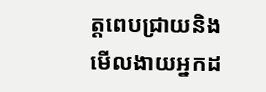ត្ដពេបជ្រាយនិងមើលងាយអ្នកដ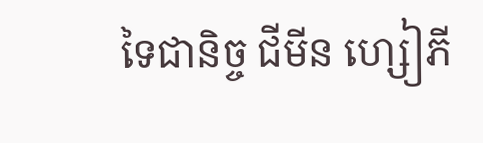ទៃជានិច្ច ជីមីន ហ្សៀភី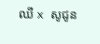ឈី x សូជូន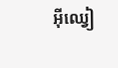អុីឈ្វៀ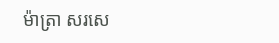ម៉ាត្រា សរសេ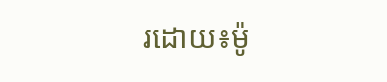រដោយ៖ម៉ូ